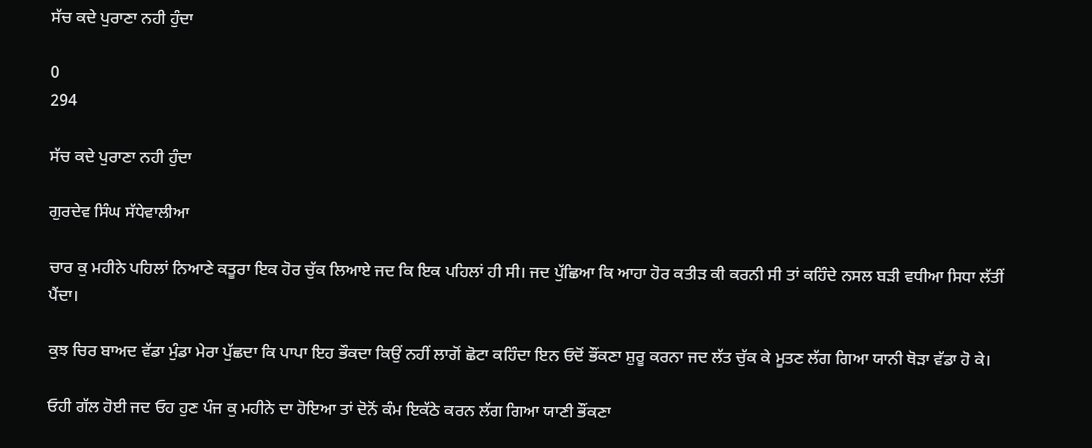ਸੱਚ ਕਦੇ ਪੁਰਾਣਾ ਨਹੀ ਹੁੰਦਾ

0
294

ਸੱਚ ਕਦੇ ਪੁਰਾਣਾ ਨਹੀ ਹੁੰਦਾ

ਗੁਰਦੇਵ ਸਿੰਘ ਸੱਧੇਵਾਲੀਆ

ਚਾਰ ਕੁ ਮਹੀਨੇ ਪਹਿਲਾਂ ਨਿਆਣੇ ਕਤੂਰਾ ਇਕ ਹੋਰ ਚੁੱਕ ਲਿਆਏ ਜਦ ਕਿ ਇਕ ਪਹਿਲਾਂ ਹੀ ਸੀ। ਜਦ ਪੁੱਛਿਆ ਕਿ ਆਹਾ ਹੋਰ ਕਤੀੜ ਕੀ ਕਰਨੀ ਸੀ ਤਾਂ ਕਹਿੰਦੇ ਨਸਲ ਬੜੀ ਵਧੀਆ ਸਿਧਾ ਲੱਤੀਂ ਪੈਂਦਾ।

ਕੁਝ ਚਿਰ ਬਾਅਦ ਵੱਡਾ ਮੁੰਡਾ ਮੇਰਾ ਪੁੱਛਦਾ ਕਿ ਪਾਪਾ ਇਹ ਭੌਕਦਾ ਕਿਉਂ ਨਹੀਂ ਲਾਗੋਂ ਛੋਟਾ ਕਹਿੰਦਾ ਇਨ ਓਦੋਂ ਭੌਂਕਣਾ ਸ਼ੁਰੂ ਕਰਨਾ ਜਦ ਲੱਤ ਚੁੱਕ ਕੇ ਮੂਤਣ ਲੱਗ ਗਿਆ ਯਾਨੀ ਥੋੜਾ ਵੱਡਾ ਹੋ ਕੇ।

ਓਹੀ ਗੱਲ ਹੋਈ ਜਦ ਓਹ ਹੁਣ ਪੰਜ ਕੁ ਮਹੀਨੇ ਦਾ ਹੋਇਆ ਤਾਂ ਦੋਨੋਂ ਕੰਮ ਇਕੱਠੇ ਕਰਨ ਲੱਗ ਗਿਆ ਯਾਣੀ ਭੌਂਕਣਾ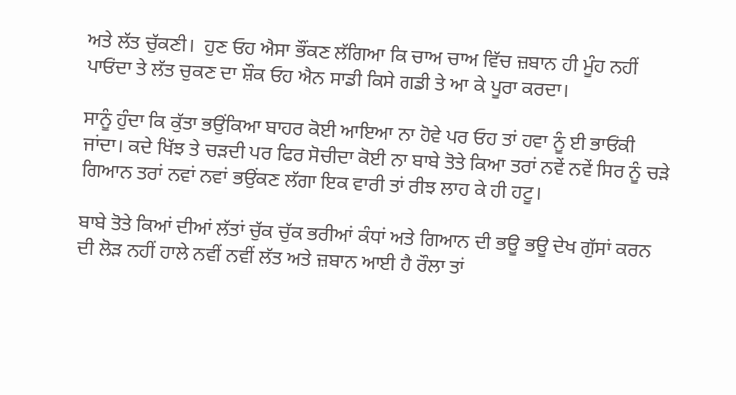ਅਤੇ ਲੱਤ ਚੁੱਕਣੀ।  ਹੁਣ ਓਹ ਐਸਾ ਭੌਂਕਣ ਲੱਗਿਆ ਕਿ ਚਾਅ ਚਾਅ ਵਿੱਚ ਜ਼ਬਾਨ ਹੀ ਮੂੰਹ ਨਹੀਂ ਪਾਓਂਦਾ ਤੇ ਲੱਤ ਚੁਕਣ ਦਾ ਸ਼ੌਕ ਓਹ ਐਨ ਸਾਡੀ ਕਿਸੇ ਗਡੀ ਤੇ ਆ ਕੇ ਪੂਰਾ ਕਰਦਾ।

ਸਾਨੂੰ ਹੁੰਦਾ ਕਿ ਕੁੱਤਾ ਭਉਂਕਿਆ ਬਾਹਰ ਕੋਈ ਆਇਆ ਨਾ ਹੋਵੇ ਪਰ ਓਹ ਤਾਂ ਹਵਾ ਨੂੰ ਈ ਭਾਓਂਕੀ ਜਾਂਦਾ। ਕਦੇ ਖਿੱਝ ਤੇ ਚੜਦੀ ਪਰ ਫਿਰ ਸੋਚੀਦਾ ਕੋਈ ਨਾ ਬਾਬੇ ਤੋਤੇ ਕਿਆ ਤਰਾਂ ਨਵੇਂ ਨਵੇਂ ਸਿਰ ਨੂੰ ਚੜੇ ਗਿਆਨ ਤਰਾਂ ਨਵਾਂ ਨਵਾਂ ਭਉਂਕਣ ਲੱਗਾ ਇਕ ਵਾਰੀ ਤਾਂ ਰੀਝ ਲਾਹ ਕੇ ਹੀ ਹਟੂ।

ਬਾਬੇ ਤੋਤੇ ਕਿਆਂ ਦੀਆਂ ਲੱਤਾਂ ਚੁੱਕ ਚੁੱਕ ਭਰੀਆਂ ਕੰਧਾਂ ਅਤੇ ਗਿਆਨ ਦੀ ਭਊ ਭਊ ਦੇਖ ਗੁੱਸਾਂ ਕਰਨ ਦੀ ਲੋੜ ਨਹੀਂ ਹਾਲੇ ਨਵੀਂ ਨਵੀਂ ਲੱਤ ਅਤੇ ਜ਼ਬਾਨ ਆਈ ਹੈ ਰੌਲਾ ਤਾਂ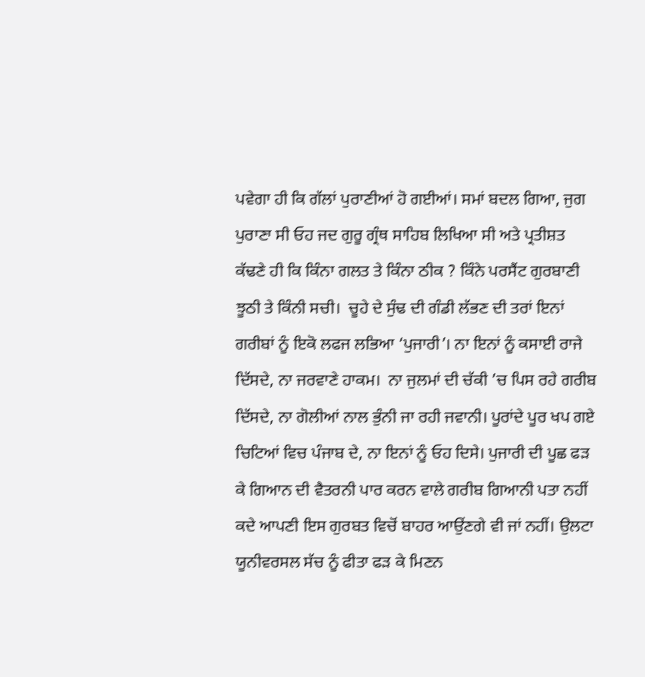ਪਵੇਗਾ ਹੀ ਕਿ ਗੱਲਾਂ ਪੁਰਾਣੀਆਂ ਹੋ ਗਈਆਂ। ਸਮਾਂ ਬਦਲ ਗਿਆ, ਜੁਗ ਪੁਰਾਣਾ ਸੀ ਓਹ ਜਦ ਗੁਰੂ ਗ੍ਰੰਥ ਸਾਹਿਬ ਲਿਖਿਆ ਸੀ ਅਤੇ ਪ੍ਰਤੀਸ਼ਤ ਕੱਢਣੇ ਹੀ ਕਿ ਕਿੰਨਾ ਗਲਤ ਤੇ ਕਿੰਨਾ ਠੀਕ ? ਕਿੰਨੇ ਪਰਸੈਂਟ ਗੁਰਬਾਣੀ ਝੂਠੀ ਤੇ ਕਿੰਨੀ ਸਚੀ।  ਚੂਹੇ ਦੇ ਸੁੰਢ ਦੀ ਗੰਡੀ ਲੱਭਣ ਦੀ ਤਰਾਂ ਇਨਾਂ ਗਰੀਬਾਂ ਨੂੰ ਇਕੋ ਲਫਜ ਲਭਿਆ ‘ਪੁਜਾਰੀ’। ਨਾ ਇਨਾਂ ਨੂੰ ਕਸਾਈ ਰਾਜੇ ਦਿੱਸਦੇ, ਨਾ ਜਰਵਾਣੇ ਹਾਕਮ।  ਨਾ ਜੁਲਮਾਂ ਦੀ ਚੱਕੀ ’ਚ ਪਿਸ ਰਹੇ ਗਰੀਬ ਦਿੱਸਦੇ, ਨਾ ਗੋਲੀਆਂ ਨਾਲ ਭੁੰਨੀ ਜਾ ਰਹੀ ਜਵਾਨੀ। ਪੂਰਾਂਦੇ ਪੂਰ ਖਪ ਗਏ ਚਿਟਿਆਂ ਵਿਚ ਪੰਜਾਬ ਦੇ, ਨਾ ਇਨਾਂ ਨੂੰ ਓਹ ਦਿਸੇ। ਪੁਜਾਰੀ ਦੀ ਪੂਛ ਫੜ ਕੇ ਗਿਆਨ ਦੀ ਵੈਤਰਨੀ ਪਾਰ ਕਰਨ ਵਾਲੇ ਗਰੀਬ ਗਿਆਨੀ ਪਤਾ ਨਹੀਂ ਕਦੇ ਆਪਣੀ ਇਸ ਗੁਰਬਤ ਵਿਚੋਂ ਬਾਹਰ ਆਉਂਣਗੇ ਵੀ ਜਾਂ ਨਹੀਂ। ਉਲਟਾ ਯੂਨੀਵਰਸਲ ਸੱਚ ਨੂੰ ਫੀਤਾ ਫੜ ਕੇ ਮਿਣਨ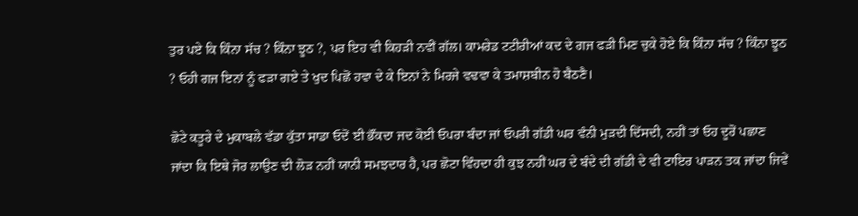ਤੁਰ ਪਏ ਕਿ ਕਿੰਨਾ ਸੱਚ ? ਕਿੰਨਾ ਝੂਠ ?, ਪਰ ਇਹ ਵੀ ਕਿਹੜੀ ਨਵੀਂ ਗੱਲ। ਕਾਮਰੇਡ ਟਟੀਰੀਆਂ ਕਦ ਦੇ ਗਜ ਫੜੀ ਮਿਣ ਚੁਕੇ ਹੋਏ ਕਿ ਕਿੰਨਾ ਸੱਚ ? ਕਿੰਨਾ ਝੂਠ ? ਓਹੀ ਗਜ ਇਨਾਂ ਨੂੰ ਫੜਾ ਗਏ ਤੇ ਖੁਦ ਪਿਛੋਂ ਹਵਾ ਦੇ ਕੇ ਇਨਾਂ ਨੇ ਮਿਰਜੇ ਵਢਵਾ ਕੇ ਤਮਾਸ਼ਬੀਨ ਹੋ ਬੈਠਣੈ।

ਛੋਟੇ ਕਤੂਰੇ ਦੇ ਮੁਕਾਬਲੇ ਵੱਡਾ ਕੁੱਤਾ ਸਾਡਾ ਓਦੋਂ ਈ ਭੌਂਕਦਾ ਜਦ ਕੋਈ ਓਪਰਾ ਬੰਦਾ ਜਾਂ ਓਪਰੀ ਗੱਡੀ ਘਰ ਵੰਨੀ ਮੁੜਦੀ ਦਿੱਸਦੀ, ਨਹੀਂ ਤਾਂ ਓਹ ਦੂਰੋਂ ਪਛਾਣ ਜਾਂਦਾ ਕਿ ਇਥੇ ਜੋਰ ਲਾਉਣ ਦੀ ਲੋੜ ਨਹੀਂ ਯਾਨੀ ਸਮਝਦਾਰ ਹੈ, ਪਰ ਛੋਟਾ ਵਿੰਹਦਾ ਹੀ ਕੁਝ ਨਹੀਂ ਘਰ ਦੇ ਬੰਦੇ ਦੀ ਗੱਡੀ ਦੇ ਵੀ ਟਾਇਰ ਪਾੜਨ ਤਕ ਜਾਂਦਾ ਜਿਵੇਂ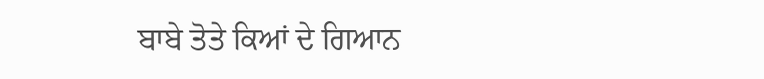ਬਾਬੇ ਤੋਤੇ ਕਿਆਂ ਦੇ ਗਿਆਨ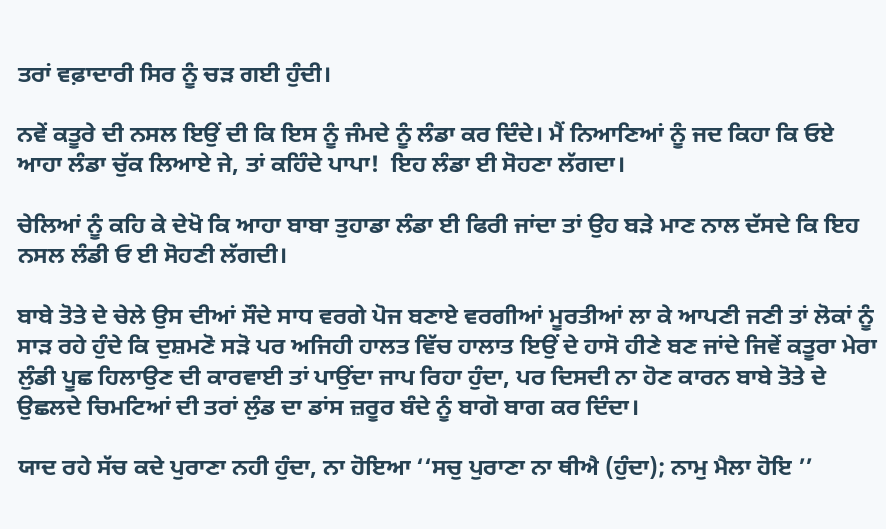ਤਰਾਂ ਵਫ਼ਾਦਾਰੀ ਸਿਰ ਨੂੰ ਚੜ ਗਈ ਹੁੰਦੀ।

ਨਵੇਂ ਕਤੂਰੇ ਦੀ ਨਸਲ ਇਉਂ ਦੀ ਕਿ ਇਸ ਨੂੰ ਜੰਮਦੇ ਨੂੰ ਲੰਡਾ ਕਰ ਦਿੰਦੇ। ਮੈਂ ਨਿਆਣਿਆਂ ਨੂੰ ਜਦ ਕਿਹਾ ਕਿ ਓਏ ਆਹਾ ਲੰਡਾ ਚੁੱਕ ਲਿਆਏ ਜੇ, ਤਾਂ ਕਹਿੰਦੇ ਪਾਪਾ!  ਇਹ ਲੰਡਾ ਈ ਸੋਹਣਾ ਲੱਗਦਾ।

ਚੇਲਿਆਂ ਨੂੰ ਕਹਿ ਕੇ ਦੇਖੋ ਕਿ ਆਹਾ ਬਾਬਾ ਤੁਹਾਡਾ ਲੰਡਾ ਈ ਫਿਰੀ ਜਾਂਦਾ ਤਾਂ ਉਹ ਬੜੇ ਮਾਣ ਨਾਲ ਦੱਸਦੇ ਕਿ ਇਹ ਨਸਲ ਲੰਡੀ ਓ ਈ ਸੋਹਣੀ ਲੱਗਦੀ।

ਬਾਬੇ ਤੋਤੇ ਦੇ ਚੇਲੇ ਉਸ ਦੀਆਂ ਸੌਦੇ ਸਾਧ ਵਰਗੇ ਪੋਜ ਬਣਾਏ ਵਰਗੀਆਂ ਮੂਰਤੀਆਂ ਲਾ ਕੇ ਆਪਣੀ ਜਣੀ ਤਾਂ ਲੋਕਾਂ ਨੂੰ ਸਾੜ ਰਹੇ ਹੁੰਦੇ ਕਿ ਦੁਸ਼ਮਣੋ ਸੜੋ ਪਰ ਅਜਿਹੀ ਹਾਲਤ ਵਿੱਚ ਹਾਲਾਤ ਇਉਂ ਦੇ ਹਾਸੋ ਹੀਣੇ ਬਣ ਜਾਂਦੇ ਜਿਵੇਂ ਕਤੂਰਾ ਮੇਰਾ ਲੁੰਡੀ ਪੂਛ ਹਿਲਾਉਣ ਦੀ ਕਾਰਵਾਈ ਤਾਂ ਪਾਉਂਦਾ ਜਾਪ ਰਿਹਾ ਹੁੰਦਾ, ਪਰ ਦਿਸਦੀ ਨਾ ਹੋਣ ਕਾਰਨ ਬਾਬੇ ਤੋਤੇ ਦੇ ਉਛਲਦੇ ਚਿਮਟਿਆਂ ਦੀ ਤਰਾਂ ਲੁੰਡ ਦਾ ਡਾਂਸ ਜ਼ਰੂਰ ਬੰਦੇ ਨੂੰ ਬਾਗੋ ਬਾਗ ਕਰ ਦਿੰਦਾ।

ਯਾਦ ਰਹੇ ਸੱਚ ਕਦੇ ਪੁਰਾਣਾ ਨਹੀ ਹੁੰਦਾ, ਨਾ ਹੋਇਆ ‘‘ਸਚੁ ਪੁਰਾਣਾ ਨਾ ਥੀਐ (ਹੁੰਦਾ); ਨਾਮੁ ਮੈਲਾ ਹੋਇ ’’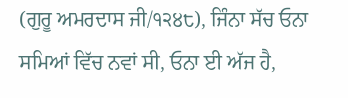(ਗੁਰੂ ਅਮਰਦਾਸ ਜੀ/੧੨੪੮), ਜਿੰਨਾ ਸੱਚ ਓਨਾ ਸਮਿਆਂ ਵਿੱਚ ਨਵਾਂ ਸੀ, ਓਨਾ ਈ ਅੱਜ ਹੈ,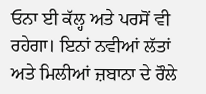ਓਨਾ ਈ ਕੱਲ੍ਹ ਅਤੇ ਪਰਸੋਂ ਵੀ ਰਹੇਗਾ। ਇਨਾਂ ਨਵੀਆਂ ਲੱਤਾਂ ਅਤੇ ਮਿਲੀਆਂ ਜ਼ਬਾਨਾ ਦੇ ਰੌਲੇ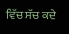ਵਿੱਚ ਸੱਚ ਕਦੇ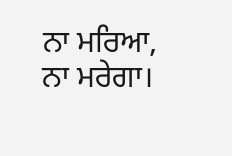ਨਾ ਮਰਿਆ, ਨਾ ਮਰੇਗਾ।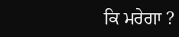ਕਿ ਮਰੇਗਾ ?